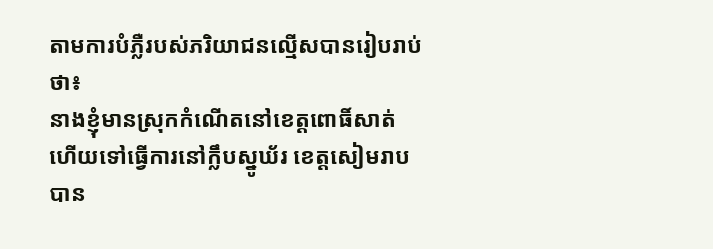តាមការបំភ្លឺរបស់ភរិយាជនល្មើសបានរៀបរាប់ថា៖
នាងខ្ញុំមានស្រុកកំណើតនៅខេត្តពោធិ៍សាត់ ហើយទៅធ្វើការនៅក្លឹបស្នូឃ័រ ខេត្តសៀមរាប បាន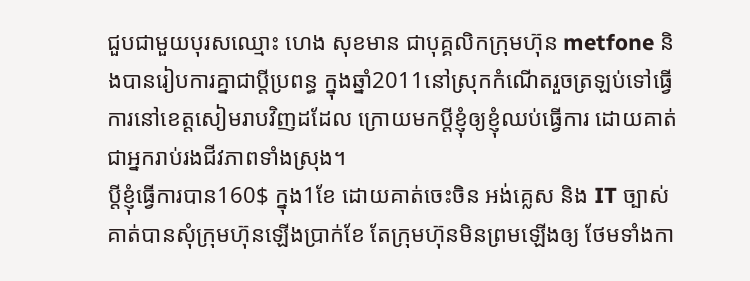ជួបជាមួយបុរសឈ្មោះ ហេង សុខមាន ជាបុគ្គលិកក្រុមហ៊ុន metfone និងបានរៀបការគ្នាជាប្តីប្រពន្ធ ក្នុងឆ្នាំ2011នៅស្រុកកំណើតរួចត្រឡប់ទៅធ្វើការនៅខេត្តសៀមរាបវិញដដែល ក្រោយមកប្តីខ្ញុំឲ្យខ្ញុំឈប់ធ្វើការ ដោយគាត់ជាអ្នករាប់រងជីវភាពទាំងស្រុង។
ប្តីខ្ញុំធ្វើការបាន160$ ក្នុង1ខែ ដោយគាត់ចេះចិន អង់គ្លេស និង IT ច្បាស់ គាត់បានសុំក្រុមហ៊ុនឡើងប្រាក់ខែ តែក្រុមហ៊ុនមិនព្រមឡើងឲ្យ ថែមទាំងកា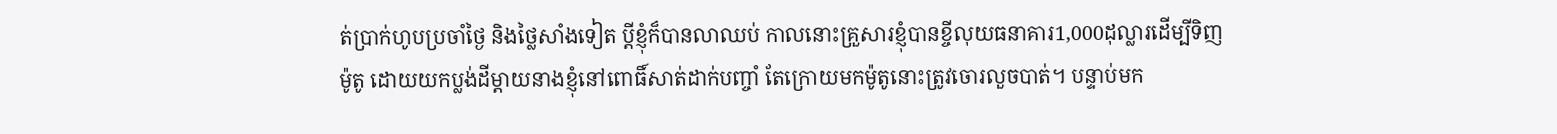ត់ប្រាក់ហូបប្រចាំថ្ងៃ និងថ្លៃសាំងទៀត ប្តីខ្ញុំក៏បានលាឈប់ កាលនោះគ្រួសារខ្ញុំបានខ្ចីលុយធនាគារ1,000ដុល្លារដើម្បីទិញម៉ូតូ ដោយយកប្លង់ដីម្តាយនាងខ្ញុំនៅពោធិ៍សាត់ដាក់បញ្ចាំ តែក្រោយមកម៉ូតូនោះត្រូវចោរលួចបាត់។ បន្ទាប់មក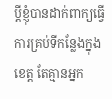ប្តីខ្ញុំបានដាក់ពាក្យធ្វើការគ្រប់ទីកន្លែងក្នុងខេត្ត តែគ្មានអ្នក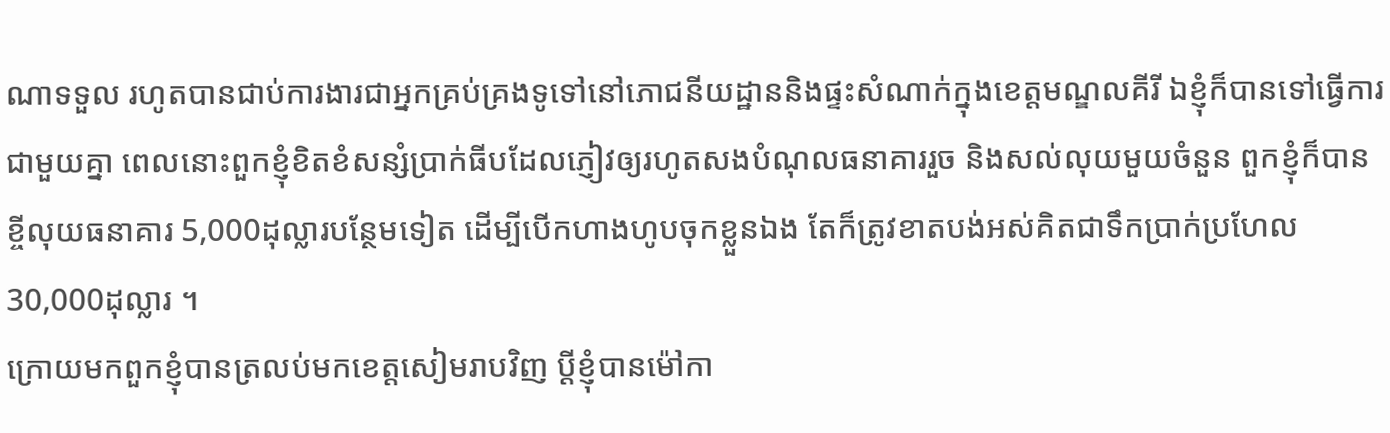ណាទទួល រហូតបានជាប់ការងារជាអ្នកគ្រប់គ្រងទូទៅនៅភោជនីយដ្ឋាននិងផ្ទះសំណាក់ក្នុងខេត្តមណ្ឌលគីរី ឯខ្ញុំក៏បានទៅធ្វើការជាមួយគ្នា ពេលនោះពួកខ្ញុំខិតខំសន្សំប្រាក់ធីបដែលភ្ញៀវឲ្យរហូតសងបំណុលធនាគាររួច និងសល់លុយមួយចំនួន ពួកខ្ញុំក៏បានខ្ចីលុយធនាគារ 5,000ដុល្លារបន្ថែមទៀត ដើម្បីបើកហាងហូបចុកខ្លួនឯង តែក៏ត្រូវខាតបង់អស់គិតជាទឹកប្រាក់ប្រហែល 30,000ដុល្លារ ។
ក្រោយមកពួកខ្ញុំបានត្រលប់មកខេត្តសៀមរាបវិញ ប្តីខ្ញុំបានម៉ៅកា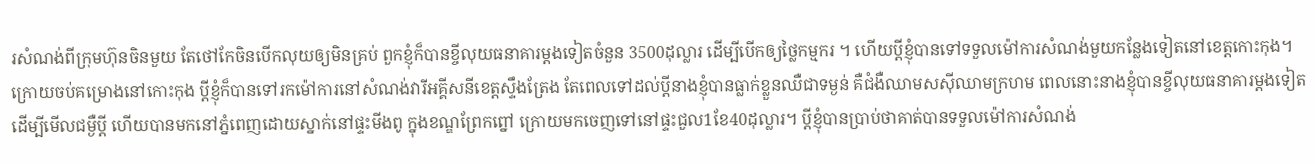រសំណង់ពីក្រុមហ៊ុនចិនមួយ តែថៅកែចិនបើកលុយឲ្យមិនគ្រប់ ពួកខ្ញុំក៏បានខ្ចីលុយធនាគារម្តងទៀតចំនួន 3500ដុល្លារ ដើម្បីបើកឲ្យថ្លៃកម្មករ ។ ហើយប្តីខ្ញុំបានទៅទទួលម៉ៅការសំណង់មួយកន្លែងទៀតនៅខេត្តកោះកុង។
ក្រោយចប់គម្រោងនៅកោះកុង ប្តីខ្ញុំក៏បានទៅរកម៉ៅការនៅសំណង់វារីអគ្គីសនីខេត្តស្ទឹងត្រែង តែពេលទៅដល់ប្តីនាងខ្ញុំបានធ្លាក់ខ្លួនឈឺជាទម្ងន់ គឺជំងឺឈាមសស៊ីឈាមក្រហម ពេលនោះនាងខ្ញុំបានខ្ចីលុយធនាគារម្តងទៀតដើម្បីមើលជម្ងឺប្តី ហើយបានមកនៅភ្នំពេញដោយស្នាក់នៅផ្ទះមីងពូ ក្នុងខណ្ឌព្រែកព្នៅ ក្រោយមកចេញទៅនៅផ្ទះជួល1ខែ40ដុល្លារ។ ប្តីខ្ញុំបានប្រាប់ថាគាត់បានទទួលម៉ៅការសំណង់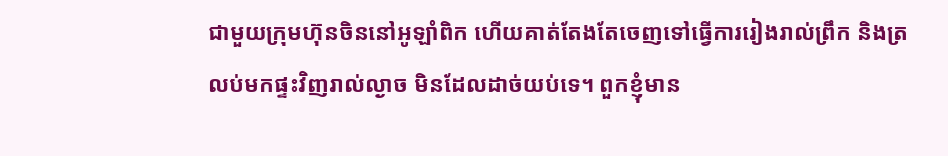ជាមួយក្រុមហ៊ុនចិននៅអូឡាំពិក ហើយគាត់តែងតែចេញទៅធ្វើការរៀងរាល់ព្រឹក និងត្រលប់មកផ្ទះវិញរាល់ល្ងាច មិនដែលដាច់យប់ទេ។ ពួកខ្ញុំមាន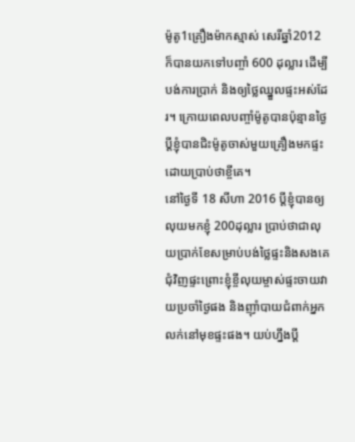ម៉ូតូ1គ្រឿងម៉ាកស្មាស់ សេរីឆ្នាំ2012 ក៏បានយកទៅបញ្ចាំ 600 ដុល្លារ ដើម្បីបង់ការប្រាក់ និងឲ្យថ្លៃឈ្នួលផ្ទះអស់ដែរ។ ក្រោយពេលបញ្ចាំម៉ូតូបានប៉ុន្មានថ្ងៃ ប្តីខ្ញុំបានជិះម៉ូតូចាស់មួយគ្រឿងមកផ្ទះដោយប្រាប់ថាខ្ចីគេ។
នៅថ្ងៃទី 18 សីហា 2016 ប្តីខ្ញុំបានឲ្យលុយមកខ្ញុំ 200ដុល្លារ ប្រាប់ថាជាលុយប្រាក់ខែសម្រាប់បង់ថ្លៃផ្ទះនិងសងគេជុំវិញផ្ទះព្រោះខ្ញុំខ្ចីលុយម្ចាស់ផ្ទះចាយវាយប្រចាំថ្ងៃផង និងញ៉ាំបាយជំពាក់អ្នកលក់នៅមុខផ្ទះផង។ យប់ហ្នឹងប្តី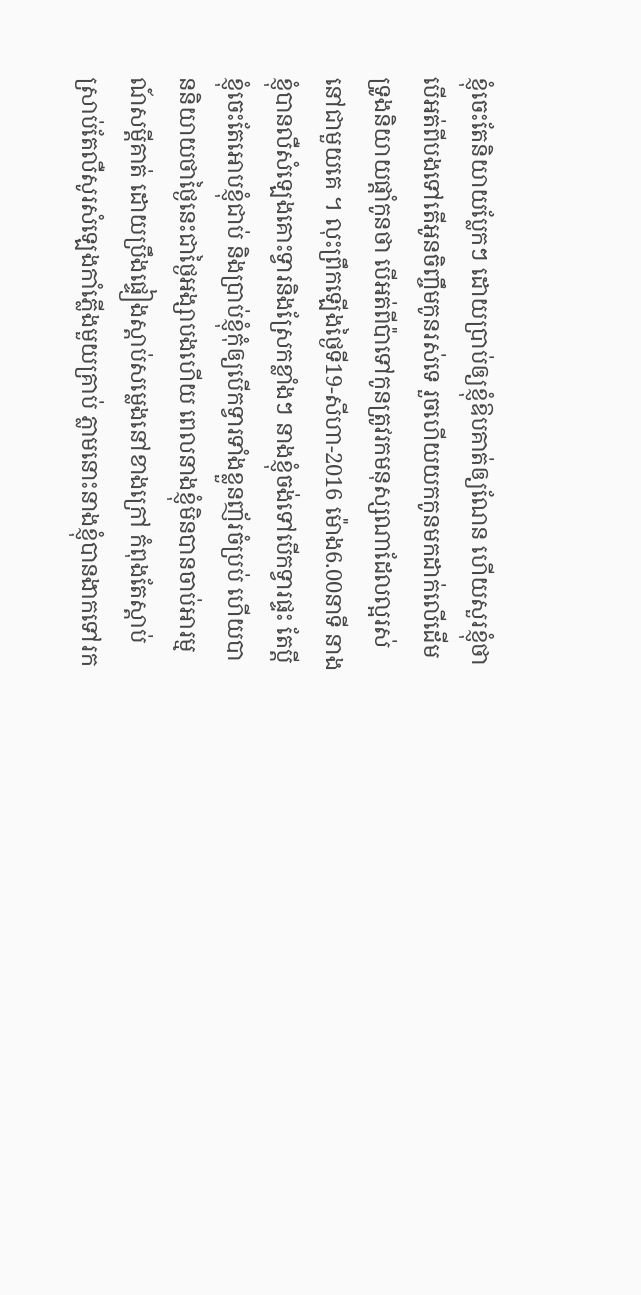ខ្ញុំចេះតែនិយាយប្លែកៗ ដោយប្រាប់ឲ្យខ្ញុំឱបគាត់ឲ្យណែន ហើយសួរខ្ញុំថាបើអត់ពីបងទៅតើអូនចិញ្ចឹមកូនរស់ទេ រួចហើយយកកូនមកដាក់លើដើមទ្រូងនិយាយផ្តាំកូនថា បើអត់ពីប៉ាទៅកូនត្រូវរកមនុស្សណាដែលល្អរស់នៅជាមួយគេ ។ លុះព្រឹកឡើងថ្ងៃទី19-សីហា-2016 ម៉ោង6.00នាទី នាងខ្ញុំបានលឺសំឡេងគោះទ្វារនិងស្រែកខ្លាំងៗ នាងខ្ញុំចង់ទៅបើកទ្វារផ្ទះ តែប្តីខ្ញុំចេះតែអោបខ្ញុំជាប់ និងប្រាប់ខ្ញុំកុំឲ្យបើកទ្វារទាំងខ្លួនញ័រចំប្រប់ ហើយបាននិយាយថាថ្ងៃនេះជាថ្ងៃអង្សាបងហើយ ពេលនាងខ្ញុំមិនបានចាប់អារម្មណ៍សម្តីគាត់ ដោយប្រឹងផ្ទៀងស្តាប់សម្លេងនៅខាងក្រៅ កំពុងតែស្តាប់ ស្រាប់តែលឺសូរសំឡេងកាំភ្លើងមួយគ្រាប់ ភ្លាមនោះនាងខ្ញុំបានងាកទៅរក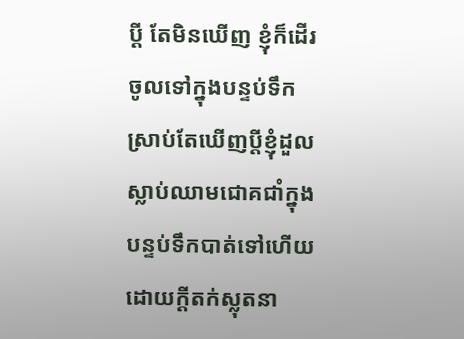ប្តី តែមិនឃើញ ខ្ញុំក៏ដើរចូលទៅក្នុងបន្ទប់ទឹក ស្រាប់តែឃើញប្តីខ្ញុំដួលស្លាប់ឈាមជោគជាំក្នុងបន្ទប់ទឹកបាត់ទៅហើយ ដោយក្តីតក់ស្លុតនា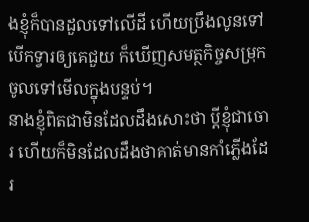ងខ្ញុំក៏បានដួលទៅលើដី ហើយប្រឹងលូនទៅបើកទ្វារឲ្យគេជួយ ក៏ឃើញសមត្ថកិច្ចសម្រុកចូលទៅមើលក្នុងបន្ទប់។
នាងខ្ញុំពិតជាមិនដែលដឹងសោះថា ប្តីខ្ញុំជាចោរ ហើយក៏មិនដែលដឹងថាគាត់មានកាំភ្លើងដែរ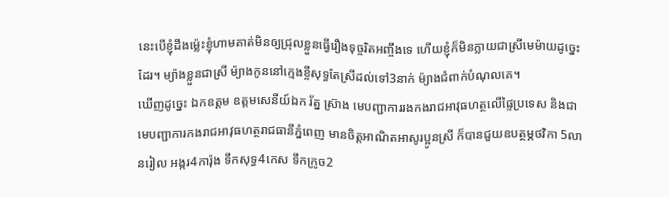នេះបើខ្ញុំដឹងម្ល៉េះខ្ញុំហាមគាត់មិនឲ្យជ្រុលខ្លួនធ្វើរឿងទុច្ចរិតអញ្ចឹងទេ ហើយខ្ញុំក៏មិនក្លាយជាស្រីមេម៉ាយដូច្នេះដែរ។ ម្យ៉ាងខ្លួនជាស្រី ម៉្យាងកូននៅក្មេងខ្ចីសុទ្ធតែស្រីដល់ទៅ3នាក់ ម៉្យាងជំពាក់បំណុលគេ។
ឃើញដូច្នេះ ឯកឧត្តម ឧត្តមសេនីយ៍ឯក រ័ត្ន ស្រ៊ាង មេបញ្ជាការរងកងរាជអាវុធហត្ថលើផ្ទៃប្រទេស និងជាមេបញ្ជាការកងរាជអាវុធហត្ថរាជធានីភ្នំពេញ មានចិត្តអាណិតអាសូរប្អូនស្រី ក៏បានជួយឧបត្ថម្ភថវិកា 5លានរៀល អង្ករ4ការ៉ុង ទឹកសុទ្ធ4កេស ទឹកក្រូច2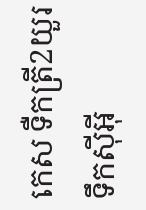កេស ទឺកត្រី2យួរ ទឹកស៊ីអ៊ី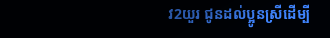វ2យួរ ជូនដល់ប្អូនស្រីដើម្បី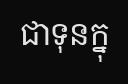ជាទុនក្នុ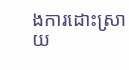ងការដោះស្រាយ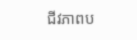ជីវភាពប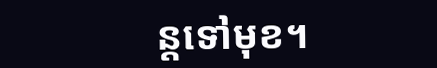ន្តទៅមុខ។